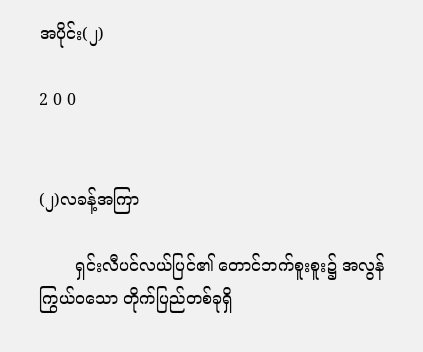အပိုင်း(၂)

2 0 0


(၂)လခန့်အကြာ

       ရှင်းလီပင်လယ်ပြင်၏ တောင်ဘက်စူးစူး၌ အလွန်ကြွယ်ဝသော တိုက်ပြည်တစ်ခုရှိ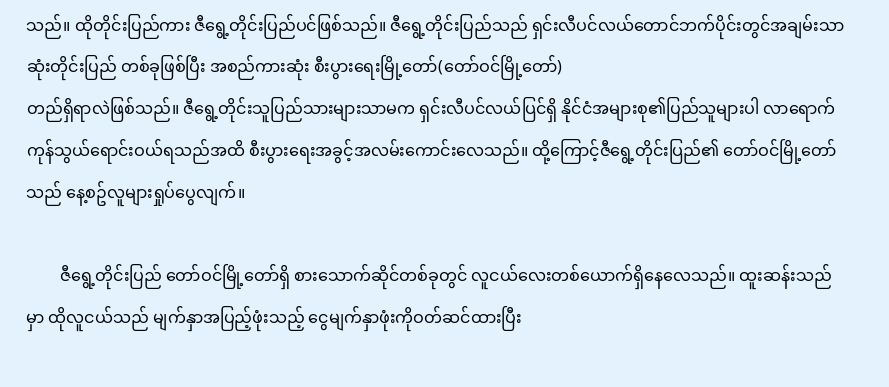သည်။ ထိုတိုင်းပြည်ကား ဇီရွေ့တိုင်းပြည်ပင်ဖြစ်သည်။ ဇီရွေ့တိုင်းပြည်သည် ရှင်းလီပင်လယ်တောင်ဘက်ပိုင်းတွင်အချမ်းသာဆုံးတိုင်းပြည် တစ်ခုဖြစ်ပြီး အစည်ကားဆုံး စီးပွားရေးမြို့တော်(တော်ဝင်မြို့တော်)
တည်ရှိရာလဲဖြစ်သည်။ ဇီရွေ့တိုင်းသူပြည်သားများသာမက ရှင်းလီပင်လယ်ပြင်ရှိ နိုင်ငံအများစု၏ပြည်သူများပါ လာရောက်ကုန်သွယ်ရောင်းဝယ်ရသည်အထိ စီးပွားရေးအခွင့်အလမ်းကောင်းလေသည်။ ထို့ကြောင့်ဇီရွေ့တိုင်းပြည်၏ တော်ဝင်မြို့တော်သည် နေ့စဥ်လူများရှုပ်ပွေလျက်။

        ဇီရွေ့တိုင်းပြည် တော်ဝင်မြို့တော်ရှိ စားသောက်ဆိုင်တစ်ခုတွင် လူငယ်လေးတစ်ယောက်ရှိနေလေသည်။ ထူးဆန်းသည်မှာ ထိုလူငယ်သည် မျက်နှာအပြည့်ဖုံးသည့် ငွေမျက်နှာဖုံးကိုဝတ်ဆင်ထားပြီး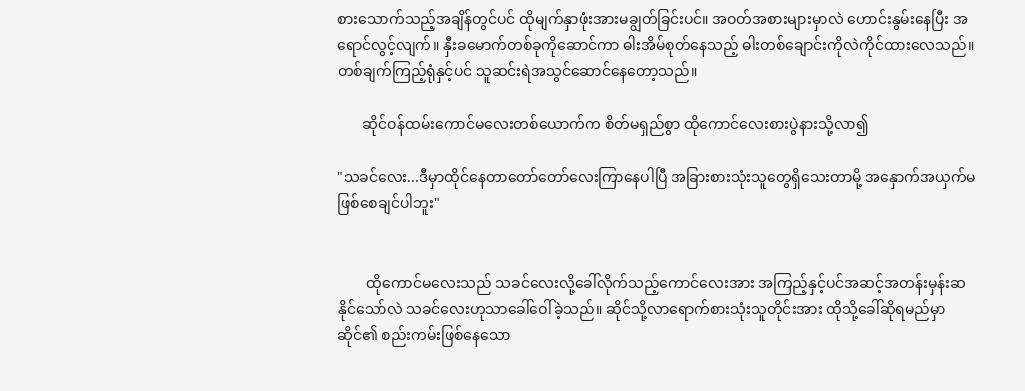စားသောက်သည့်အချိန်တွင်ပင် ထိုမျက်နှာဖုံးအားမချွတ်ခြင်းပင်။ အဝတ်အစားများမှာလဲ ဟောင်းနွမ်းနေပြီး အရောင်လွင့်လျက်။ နှီးခမောက်တစ်ခုကိုဆောင်ကာ ဓါးအိမ်စုတ်နေသည့် ဓါးတစ်ချောင်းကိုလဲကိုင်ထားလေသည်။ တစ်ချက်ကြည့်ရုံနှင့်ပင် သူဆင်းရဲအသွင်ဆောင်နေတော့သည်။

       ဆိုင်ဝန်ထမ်းကောင်မလေးတစ်ယောက်က စိတ်မရှည်စွာ ထိုကောင်လေးစားပွဲနားသို့လာ၍

"သခင်လေး...ဒီမှာထိုင်နေတာတော်တော်လေးကြာနေပါပြီ အခြားစားသုံးသူတွေရှိသေးတာမို့ အနှောက်အယှက်မဖြစ်စေချင်ပါဘူး"


        ထိုကောင်မလေးသည် သခင်လေးလို့ခေါ်လိုက်သည့်ကောင်လေးအား အကြည့်နှင့်ပင်အဆင့်အတန်းမှန်းဆနိုင်သော်လဲ သခင်လေးဟုသာခေါ်ဝေါ်ခဲ့သည်။ ဆိုင်သို့လာရောက်စားသုံးသူတိုင်းအား ထိုသို့ခေါ်ဆိုရမည်မှာဆိုင်၏ စည်းကမ်းဖြစ်နေသော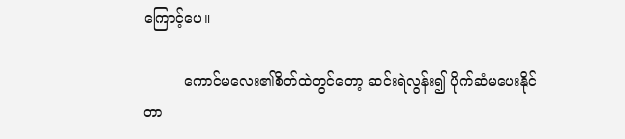ကြောင့်ပေ။

         ကောင်မလေး၏စိတ်ထဲတွင်တော့ ဆင်းရဲလွန်း၍ ပိုက်ဆံမပေးနိုင်တာ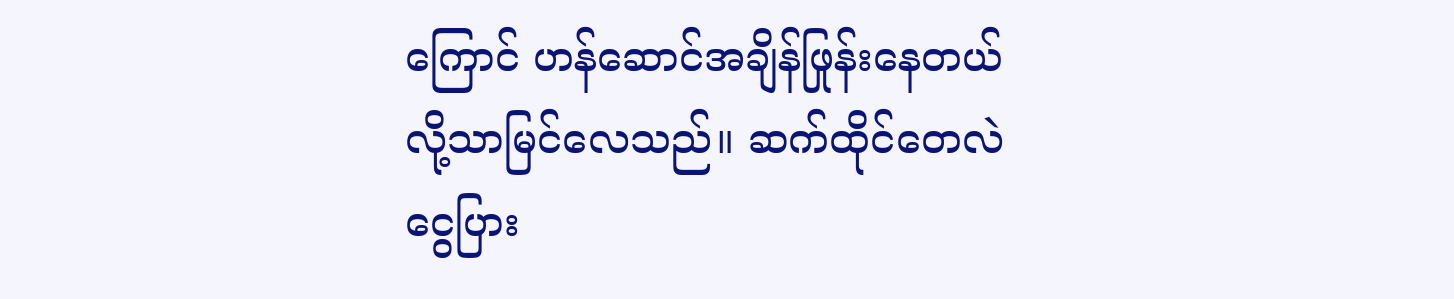ကြောင် ဟန်ဆောင်အချိန်ဖြုန်းနေတယ်လို့သာမြင်လေသည်။ ဆက်ထိုင်တေလဲ ငွေပြား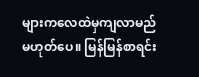များကလေထဲမှကျလာမည် မဟုတ်ပေ။ မြန်မြန်စာရင်း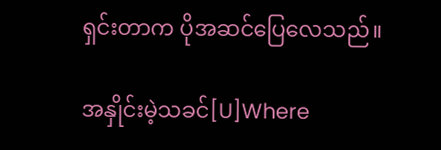ရှင်းတာက ပိုအဆင်ပြေလေသည်။

အနှိုင်းမဲ့သခင်[U]Where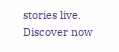stories live. Discover now